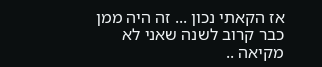אז הקאתי נכון ... זה היה ממן כבר קרוב לשנה שאני לא מקיאה ..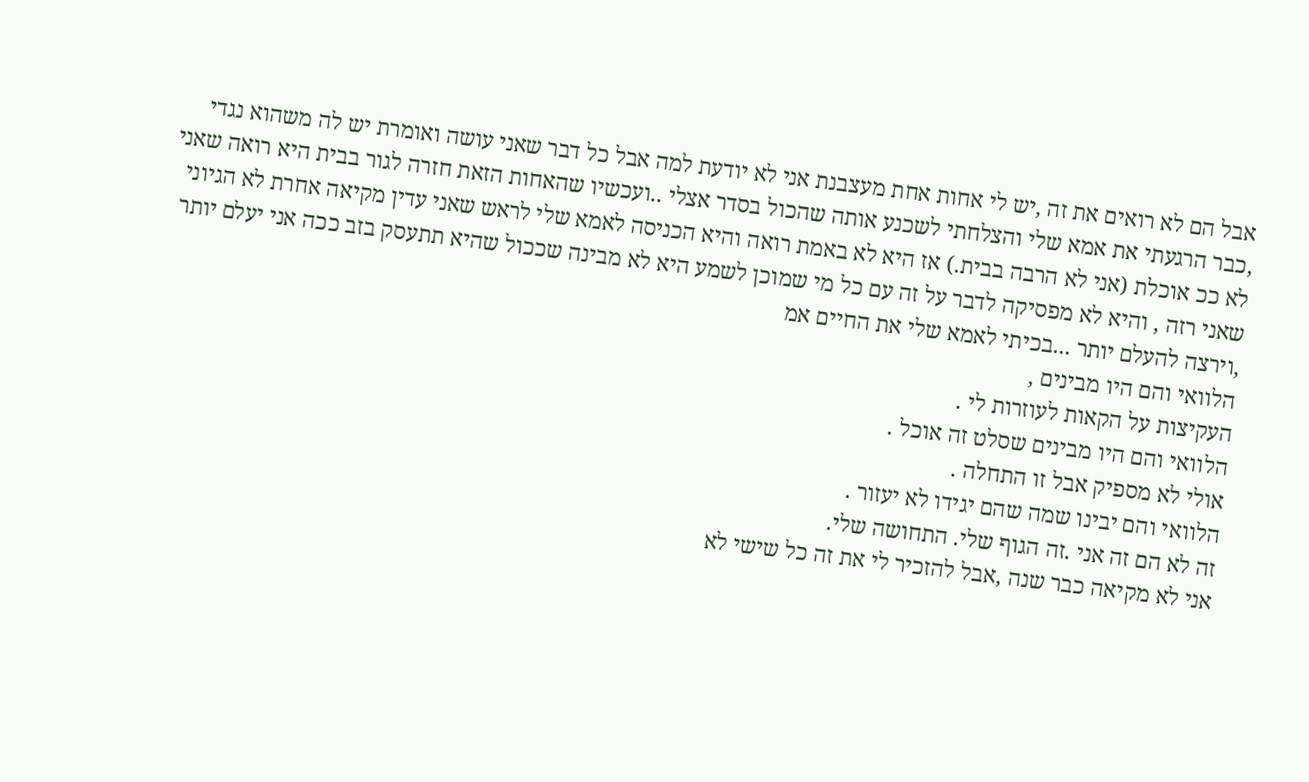אבל הם לא רואים את זה ,יש לי אחות אחת מעצבנת אני לא יודעת למה אבל כל דבר שאני עושה ואומרת יש לה משהוא נגדי ,כבר הרגעתי את אמא שלי והצלחתי לשכנע אותה שהכול בסדר אצלי ..ועכשיו שהאחות הזאת חזרה לגור בבית היא רואה שאני לא ככ אוכלת (אני לא הרבה בבית.) אז היא לא באמת רואה והיא הכניסה לאמא שלי לראש שאני עדין מקיאה אחרת לא הגיוני שאני רזה , והיא לא מפסיקה לדבר על זה עם כל מי שמוכן לשמע היא לא מבינה שככול שהיא תתעסק בזב ככה אני יעלם יותר ,וירצה להעלם יותר ...בכיתי לאמא שלי את החיים אמ
הלוואי והם היו מבינים ,
העקיצות על הקאות לעוזרות לי .
הלוואי והם היו מבינים שסלט זה אוכל .
אולי לא מספיק אבל זו התחלה .
הלוואי והם יבינו שמה שהם יגידו לא יעזור .
זה לא הם זה אני .זה הגוף שלי. התחושה שלי.
אני לא מקיאה כבר שנה ,אבל להזכיר לי את זה כל שישי לא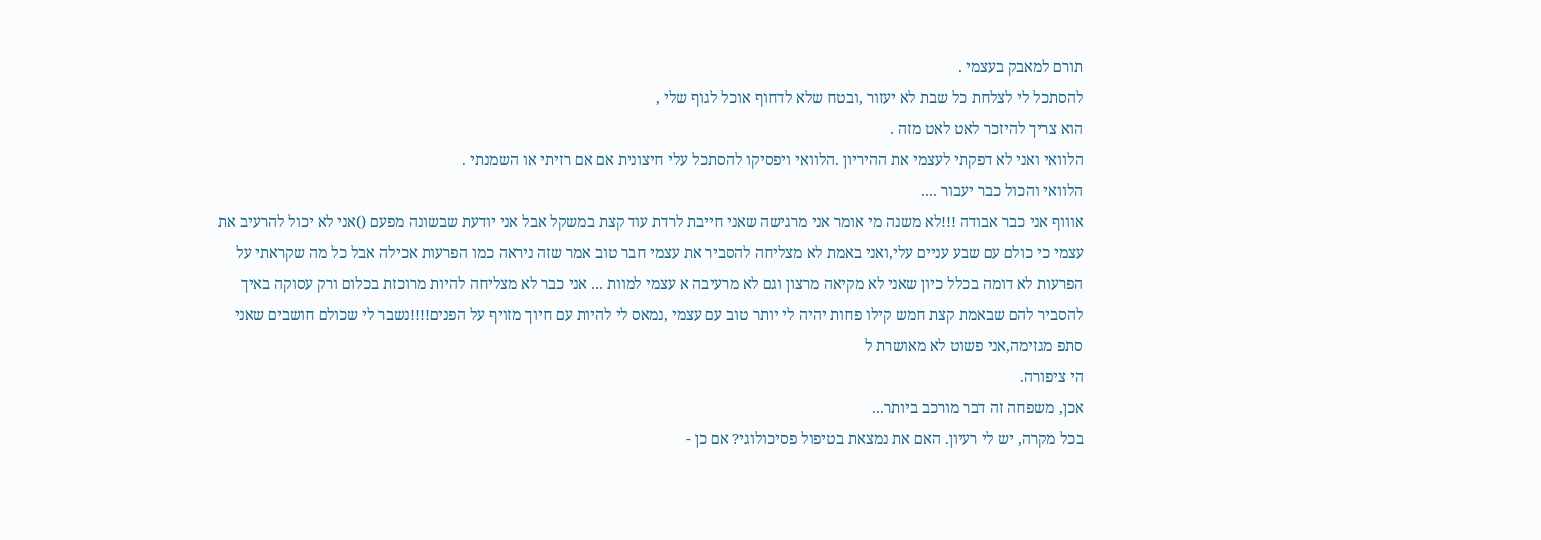תורם למאבק בעצמי .
להסתכל לי לצלחת כל שבת לא יעזור ,ובטח שלא לדחוף אוכל לגוף שלי ,
הוא צריך להיזכר לאט לאט מזה .
הלוואי ואני לא דפקתי לעצמי את ההיריון .הלוואי ויפסיקו להסתכל עלי חיצונית אם אם רזיתי או השמנתי .
הלוואי והכול כבר יעבור ....
אוווף אני כבר אבודה !!!לא משנה מי אומר אני מרגישה שאני חייבת לרדת עוד קצת במשקל אבל אני יודעת שבשונה מפעם ()אני לא יכול להרעיב את עצמי כי כולם עם שבע עניים עלי,ואני באמת לא מצליחה להסביר את עצמי חבר טוב אמר שזה ניראה כמו הפרעות אכילה אבל כל מה שקראתי על הפרעות לא דומה בכלל כיון שאני לא מקיאה מרצון וגם לא מרעיבה א עצמי למוות ... אני כבר לא מצליחה להיות מרוכזת בכלום ורק עסוקה באיך להסביר להם שבאמת קצת חמש קילו פחות יהיה לי יותר טוב עם עצמי ,נמאס לי להיות עם חיוך מזויף על הפנים!!!!נשבר לי שכולם חושבים שאני סתפ מגזימה,אני פשוט לא מאושרת ל
הי ציפורה.
אכן, משפחה זה דבר מורכב ביותר...
בכל מקרה, יש לי רעיון. האם את נמצאת בטיפול פסיכולוגי? אם כן -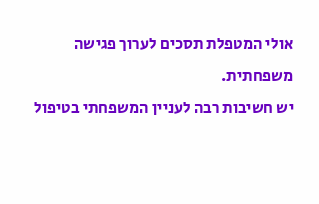אולי המטפלת תסכים לערוך פגישה משפחתית.
יש חשיבות רבה לעניין המשפחתי בטיפול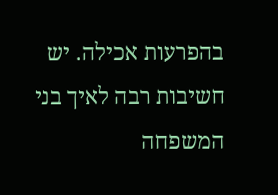בהפרעות אכילה. יש חשיבות רבה לאיך בני המשפחה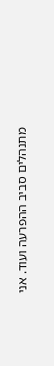מתנהלים סביב ההפרעה ועוד. אני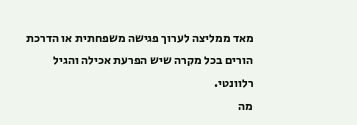מאד ממליצה לערוך פגישה משפחתית או הדרכת הורים בכל מקרה שיש הפרעת אכילה והגיל רלוונטי.
מה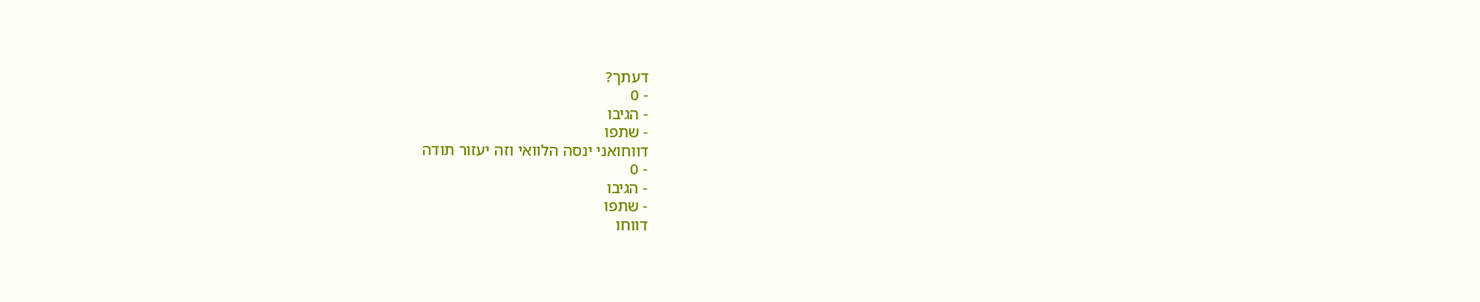דעתך?
- 0
- הגיבו
- שתפו
דווחואני ינסה הלוואי וזה יעזור תודה
- 0
- הגיבו
- שתפו
דווחו